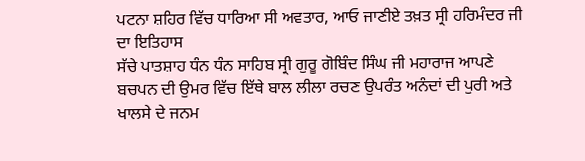ਪਟਨਾ ਸ਼ਹਿਰ ਵਿੱਚ ਧਾਰਿਆ ਸੀ ਅਵਤਾਰ, ਆਓ ਜਾਣੀਏ ਤਖ਼ਤ ਸ੍ਰੀ ਹਰਿਮੰਦਰ ਜੀ ਦਾ ਇਤਿਹਾਸ
ਸੱਚੇ ਪਾਤਸ਼ਾਹ ਧੰਨ ਧੰਨ ਸਾਹਿਬ ਸ੍ਰੀ ਗੁਰੂ ਗੋਬਿੰਦ ਸਿੰਘ ਜੀ ਮਹਾਰਾਜ ਆਪਣੇ ਬਚਪਨ ਦੀ ਉਮਰ ਵਿੱਚ ਇੱਥੇ ਬਾਲ ਲੀਲਾ ਰਚਣ ਉਪਰੰਤ ਅਨੰਦਾਂ ਦੀ ਪੁਰੀ ਅਤੇ ਖਾਲਸੇ ਦੇ ਜਨਮ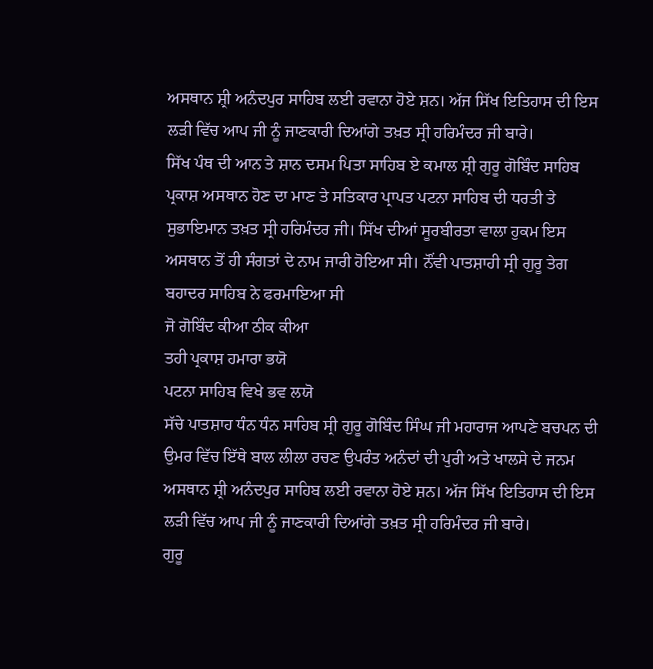ਅਸਥਾਨ ਸ਼੍ਰੀ ਅਨੰਦਪੁਰ ਸਾਹਿਬ ਲਈ ਰਵਾਨਾ ਹੋਏ ਸ਼ਨ। ਅੱਜ ਸਿੱਖ ਇਤਿਹਾਸ ਦੀ ਇਸ ਲੜੀ ਵਿੱਚ ਆਪ ਜੀ ਨੂੰ ਜਾਣਕਾਰੀ ਦਿਆਂਗੇ ਤਖ਼ਤ ਸ੍ਰੀ ਹਰਿਮੰਦਰ ਜੀ ਬਾਰੇ।
ਸਿੱਖ ਪੰਥ ਦੀ ਆਨ ਤੇ ਸ਼ਾਨ ਦਸਮ ਪਿਤਾ ਸਾਹਿਬ ਏ ਕਮਾਲ ਸ਼੍ਰੀ ਗੁਰੂ ਗੋਬਿੰਦ ਸਾਹਿਬ ਪ੍ਰਕਾਸ਼ ਅਸਥਾਨ ਹੋਣ ਦਾ ਮਾਣ ਤੇ ਸਤਿਕਾਰ ਪ੍ਰਾਪਤ ਪਟਨਾ ਸਾਹਿਬ ਦੀ ਧਰਤੀ ਤੇ ਸੁਭਾਇਮਾਨ ਤਖ਼ਤ ਸ੍ਰੀ ਹਰਿਮੰਦਰ ਜੀ। ਸਿੱਖ ਦੀਆਂ ਸੂਰਬੀਰਤਾ ਵਾਲਾ ਹੁਕਮ ਇਸ ਅਸਥਾਨ ਤੋਂ ਹੀ ਸੰਗਤਾਂ ਦੇ ਨਾਮ ਜਾਰੀ ਹੋਇਆ ਸੀ। ਨੌਂਵੀ ਪਾਤਸ਼ਾਹੀ ਸ੍ਰੀ ਗੁਰੂ ਤੇਗ ਬਹਾਦਰ ਸਾਹਿਬ ਨੇ ਫਰਮਾਇਆ ਸੀ
ਜੋ ਗੋਬਿੰਦ ਕੀਆ ਠੀਕ ਕੀਆ
ਤਹੀ ਪ੍ਰਕਾਸ਼ ਹਮਾਰਾ ਭਯੋ
ਪਟਨਾ ਸਾਹਿਬ ਵਿਖੇ ਭਵ ਲਯੋ
ਸੱਚੇ ਪਾਤਸ਼ਾਹ ਧੰਨ ਧੰਨ ਸਾਹਿਬ ਸ੍ਰੀ ਗੁਰੂ ਗੋਬਿੰਦ ਸਿੰਘ ਜੀ ਮਹਾਰਾਜ ਆਪਣੇ ਬਚਪਨ ਦੀ ਉਮਰ ਵਿੱਚ ਇੱਥੇ ਬਾਲ ਲੀਲਾ ਰਚਣ ਉਪਰੰਤ ਅਨੰਦਾਂ ਦੀ ਪੁਰੀ ਅਤੇ ਖਾਲਸੇ ਦੇ ਜਨਮ ਅਸਥਾਨ ਸ਼੍ਰੀ ਅਨੰਦਪੁਰ ਸਾਹਿਬ ਲਈ ਰਵਾਨਾ ਹੋਏ ਸ਼ਨ। ਅੱਜ ਸਿੱਖ ਇਤਿਹਾਸ ਦੀ ਇਸ ਲੜੀ ਵਿੱਚ ਆਪ ਜੀ ਨੂੰ ਜਾਣਕਾਰੀ ਦਿਆਂਗੇ ਤਖ਼ਤ ਸ੍ਰੀ ਹਰਿਮੰਦਰ ਜੀ ਬਾਰੇ।
ਗੁਰੂ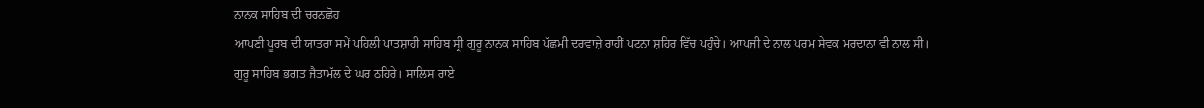ਨਾਨਕ ਸਾਹਿਬ ਦੀ ਚਰਨਛੋਹ
ਆਪਣੀ ਪੂਰਬ ਦੀ ਯਾਤਰਾ ਸਮੇਂ ਪਹਿਲੀ ਪਾਤਸ਼ਾਹੀ ਸਾਹਿਬ ਸ੍ਰੀ ਗੁਰੂ ਨਾਨਕ ਸਾਹਿਬ ਪੱਛਮੀ ਦਰਵਾਜ਼ੇ ਰਾਹੀਂ ਪਟਨਾ ਸ਼ਹਿਰ ਵਿੱਚ ਪਹੁੰਚੇ। ਆਪਜੀ ਦੇ ਨਾਲ ਪਰਮ ਸੇਵਕ ਮਰਦਾਨਾ ਵੀ ਨਾਲ ਸੀ। ਗੁਰੂ ਸਾਹਿਬ ਭਗਤ ਜੈਤਾਮੱਲ ਦੇ ਘਰ ਠਹਿਰੇ। ਸਾਲਿਸ ਰਾਏ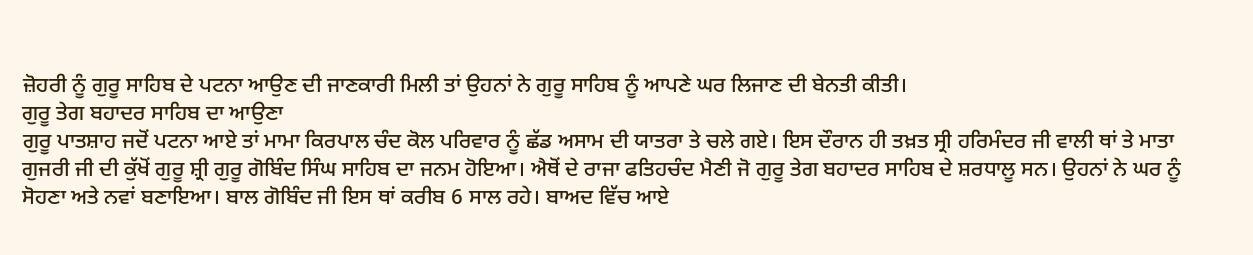ਜ਼ੋਹਰੀ ਨੂੰ ਗੁਰੂ ਸਾਹਿਬ ਦੇ ਪਟਨਾ ਆਉਣ ਦੀ ਜਾਣਕਾਰੀ ਮਿਲੀ ਤਾਂ ਉਹਨਾਂ ਨੇ ਗੁਰੂ ਸਾਹਿਬ ਨੂੰ ਆਪਣੇ ਘਰ ਲਿਜਾਣ ਦੀ ਬੇਨਤੀ ਕੀਤੀ।
ਗੁਰੂ ਤੇਗ ਬਹਾਦਰ ਸਾਹਿਬ ਦਾ ਆਉਣਾ
ਗੁਰੂ ਪਾਤਸ਼ਾਹ ਜਦੋਂ ਪਟਨਾ ਆਏ ਤਾਂ ਮਾਮਾ ਕਿਰਪਾਲ ਚੰਦ ਕੋਲ ਪਰਿਵਾਰ ਨੂੰ ਛੱਡ ਅਸਾਮ ਦੀ ਯਾਤਰਾ ਤੇ ਚਲੇ ਗਏ। ਇਸ ਦੌਰਾਨ ਹੀ ਤਖ਼ਤ ਸ੍ਰੀ ਹਰਿਮੰਦਰ ਜੀ ਵਾਲੀ ਥਾਂ ਤੇ ਮਾਤਾ ਗੁਜਰੀ ਜੀ ਦੀ ਕੁੱਖੋਂ ਗੁਰੂ ਸ਼੍ਰੀ ਗੁਰੂ ਗੋਬਿੰਦ ਸਿੰਘ ਸਾਹਿਬ ਦਾ ਜਨਮ ਹੋਇਆ। ਐਥੋਂ ਦੇ ਰਾਜਾ ਫਤਿਹਚੰਦ ਮੈਣੀ ਜੋ ਗੁਰੂ ਤੇਗ ਬਹਾਦਰ ਸਾਹਿਬ ਦੇ ਸ਼ਰਧਾਲੂ ਸਨ। ਉਹਨਾਂ ਨੇ ਘਰ ਨੂੰ ਸੋਹਣਾ ਅਤੇ ਨਵਾਂ ਬਣਾਇਆ। ਬਾਲ ਗੋਬਿੰਦ ਜੀ ਇਸ ਥਾਂ ਕਰੀਬ 6 ਸਾਲ ਰਹੇ। ਬਾਅਦ ਵਿੱਚ ਆਏ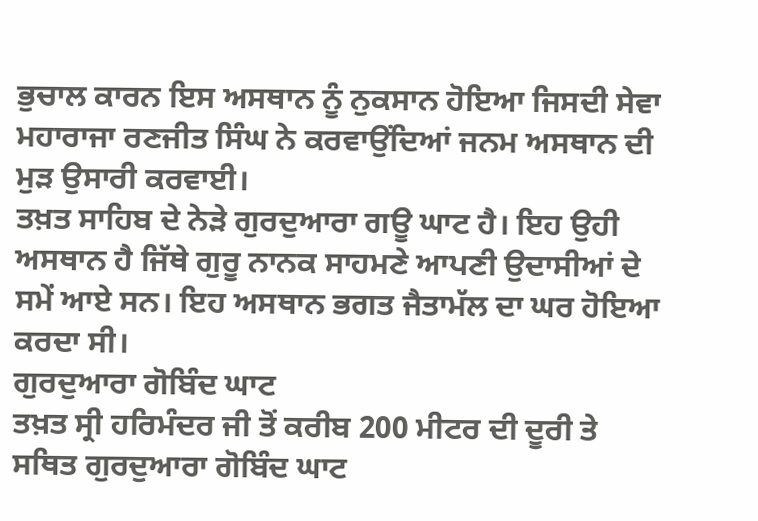ਭੁਚਾਲ ਕਾਰਨ ਇਸ ਅਸਥਾਨ ਨੂੰ ਨੁਕਸਾਨ ਹੋਇਆ ਜਿਸਦੀ ਸੇਵਾ ਮਹਾਰਾਜਾ ਰਣਜੀਤ ਸਿੰਘ ਨੇ ਕਰਵਾਉਂਦਿਆਂ ਜਨਮ ਅਸਥਾਨ ਦੀ ਮੁੜ ਉਸਾਰੀ ਕਰਵਾਈ।
ਤਖ਼ਤ ਸਾਹਿਬ ਦੇ ਨੇੜੇ ਗੁਰਦੁਆਰਾ ਗਊ ਘਾਟ ਹੈ। ਇਹ ਉਹੀ ਅਸਥਾਨ ਹੈ ਜਿੱਥੇ ਗੁਰੂ ਨਾਨਕ ਸਾਹਮਣੇ ਆਪਣੀ ਉਦਾਸੀਆਂ ਦੇ ਸਮੇਂ ਆਏ ਸਨ। ਇਹ ਅਸਥਾਨ ਭਗਤ ਜੈਤਾਮੱਲ ਦਾ ਘਰ ਹੋਇਆ ਕਰਦਾ ਸੀ।
ਗੁਰਦੁਆਰਾ ਗੋਬਿੰਦ ਘਾਟ
ਤਖ਼ਤ ਸ੍ਰੀ ਹਰਿਮੰਦਰ ਜੀ ਤੋਂ ਕਰੀਬ 200 ਮੀਟਰ ਦੀ ਦੂਰੀ ਤੇ ਸਥਿਤ ਗੁਰਦੁਆਰਾ ਗੋਬਿੰਦ ਘਾਟ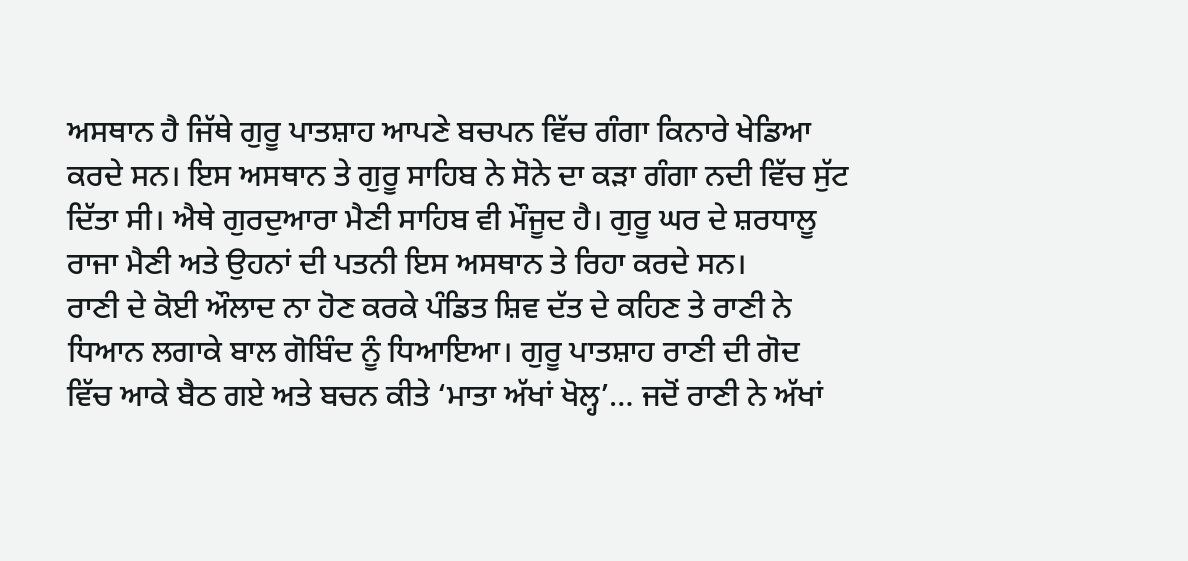ਅਸਥਾਨ ਹੈ ਜਿੱਥੇ ਗੁਰੂ ਪਾਤਸ਼ਾਹ ਆਪਣੇ ਬਚਪਨ ਵਿੱਚ ਗੰਗਾ ਕਿਨਾਰੇ ਖੇਡਿਆ ਕਰਦੇ ਸਨ। ਇਸ ਅਸਥਾਨ ਤੇ ਗੁਰੂ ਸਾਹਿਬ ਨੇ ਸੋਨੇ ਦਾ ਕੜਾ ਗੰਗਾ ਨਦੀ ਵਿੱਚ ਸੁੱਟ ਦਿੱਤਾ ਸੀ। ਐਥੇ ਗੁਰਦੁਆਰਾ ਮੈਣੀ ਸਾਹਿਬ ਵੀ ਮੌਜੂਦ ਹੈ। ਗੁਰੂ ਘਰ ਦੇ ਸ਼ਰਧਾਲੂ ਰਾਜਾ ਮੈਣੀ ਅਤੇ ਉਹਨਾਂ ਦੀ ਪਤਨੀ ਇਸ ਅਸਥਾਨ ਤੇ ਰਿਹਾ ਕਰਦੇ ਸਨ।
ਰਾਣੀ ਦੇ ਕੋਈ ਔਲਾਦ ਨਾ ਹੋਣ ਕਰਕੇ ਪੰਡਿਤ ਸ਼ਿਵ ਦੱਤ ਦੇ ਕਹਿਣ ਤੇ ਰਾਣੀ ਨੇ ਧਿਆਨ ਲਗਾਕੇ ਬਾਲ ਗੋਬਿੰਦ ਨੂੰ ਧਿਆਇਆ। ਗੁਰੂ ਪਾਤਸ਼ਾਹ ਰਾਣੀ ਦੀ ਗੋਦ ਵਿੱਚ ਆਕੇ ਬੈਠ ਗਏ ਅਤੇ ਬਚਨ ਕੀਤੇ ‘ਮਾਤਾ ਅੱਖਾਂ ਖੋਲ੍ਹ’… ਜਦੋਂ ਰਾਣੀ ਨੇ ਅੱਖਾਂ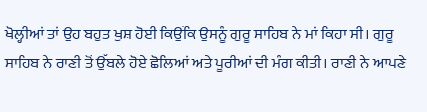ਖੋਲ੍ਹੀਆਂ ਤਾਂ ਉਹ ਬਹੁਤ ਖੁਸ਼ ਹੋਈ ਕਿਉਂਕਿ ਉਸਨੂੰ ਗੁਰੂ ਸਾਹਿਬ ਨੇ ਮਾਂ ਕਿਹਾ ਸੀ। ਗੁਰੂ ਸਾਹਿਬ ਨੇ ਰਾਣੀ ਤੋਂ ਉੱਬਲੇ ਹੋਏ ਛੋਲਿਆਂ ਅਤੇ ਪੂਰੀਆਂ ਦੀ ਮੰਗ ਕੀਤੀ। ਰਾਣੀ ਨੇ ਆਪਣੇ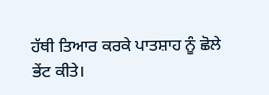ਹੱਥੀ ਤਿਆਰ ਕਰਕੇ ਪਾਤਸ਼ਾਹ ਨੂੰ ਛੋਲੇ ਭੇਂਟ ਕੀਤੇ।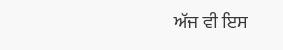ਅੱਜ ਵੀ ਇਸ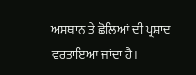ਅਸਥਾਨ ਤੇ ਛੋਲਿਆਂ ਦੀ ਪ੍ਰਸ਼ਾਦ ਵਰਤਾਇਆ ਜਾਂਦਾ ਹੈ।